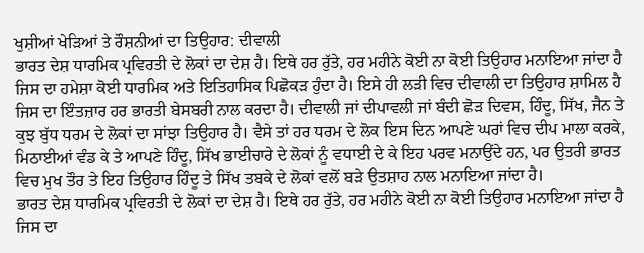ਖੁਸ਼ੀਆਂ ਖੇੜਿਆਂ ਤੇ ਰੌਸ਼ਨੀਆਂ ਦਾ ਤਿਉਹਾਰ: ਦੀਵਾਲੀ
ਭਾਰਤ ਦੇਸ਼ ਧਾਰਮਿਕ ਪ੍ਰਵਿਰਤੀ ਦੇ ਲੋਕਾਂ ਦਾ ਦੇਸ਼ ਹੈ। ਇਥੇ ਹਰ ਰੁੱਤੇ, ਹਰ ਮਹੀਨੇ ਕੋਈ ਨਾ ਕੋਈ ਤਿਉਹਾਰ ਮਨਾਇਆ ਜਾਂਦਾ ਹੈ ਜਿਸ ਦਾ ਹਮੇਸ਼ਾ ਕੋਈ ਧਾਰਮਿਕ ਅਤੇ ਇਤਿਹਾਸਿਕ ਪਿਛੋਕੜ ਹੁੰਦਾ ਹੈ। ਇਸੇ ਹੀ ਲੜੀ ਵਿਚ ਦੀਵਾਲੀ ਦਾ ਤਿਉਹਾਰ ਸ਼ਾਮਿਲ ਹੈ ਜਿਸ ਦਾ ਇੰਤਜ਼ਾਰ ਹਰ ਭਾਰਤੀ ਬੇਸਬਰੀ ਨਾਲ ਕਰਦਾ ਹੈ। ਦੀਵਾਲੀ ਜਾਂ ਦੀਪਾਵਲੀ ਜਾਂ ਬੰਦੀ ਛੋੜ ਦਿਵਸ, ਹਿੰਦੂ, ਸਿੱਖ, ਜੈਨ ਤੇ ਕੁਝ ਬੁੱਧ ਧਰਮ ਦੇ ਲੋਕਾਂ ਦਾ ਸਾਂਝਾ ਤਿਉਹਾਰ ਹੈ। ਵੈਸੇ ਤਾਂ ਹਰ ਧਰਮ ਦੇ ਲੋਕ ਇਸ ਦਿਨ ਆਪਣੇ ਘਰਾਂ ਵਿਚ ਦੀਪ ਮਾਲਾ ਕਰਕੇ, ਮਿਠਾਈਆਂ ਵੰਡ ਕੇ ਤੇ ਆਪਣੇ ਹਿੰਦੂ, ਸਿੱਖ ਭਾਈਚਾਰੇ ਦੇ ਲੋਕਾਂ ਨੂੰ ਵਧਾਈ ਦੇ ਕੇ ਇਹ ਪਰਵ ਮਨਾਉਂਦੇ ਹਨ, ਪਰ ਉਤਰੀ ਭਾਰਤ ਵਿਚ ਮੁਖ ਤੌਰ ਤੇ ਇਹ ਤਿਉਹਾਰ ਹਿੰਦੂ ਤੇ ਸਿੱਖ ਤਬਕੇ ਦੇ ਲੋਕਾਂ ਵਲੋਂ ਬੜੇ ਉਤਸ਼ਾਹ ਨਾਲ ਮਨਾਇਆ ਜਾਂਦਾ ਹੈ।
ਭਾਰਤ ਦੇਸ਼ ਧਾਰਮਿਕ ਪ੍ਰਵਿਰਤੀ ਦੇ ਲੋਕਾਂ ਦਾ ਦੇਸ਼ ਹੈ। ਇਥੇ ਹਰ ਰੁੱਤੇ, ਹਰ ਮਹੀਨੇ ਕੋਈ ਨਾ ਕੋਈ ਤਿਉਹਾਰ ਮਨਾਇਆ ਜਾਂਦਾ ਹੈ ਜਿਸ ਦਾ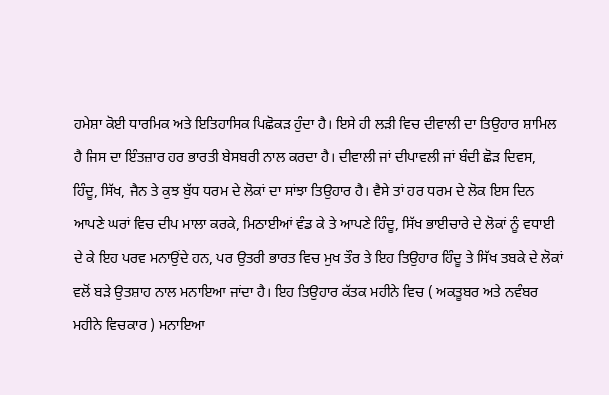ਹਮੇਸ਼ਾ ਕੋਈ ਧਾਰਮਿਕ ਅਤੇ ਇਤਿਹਾਸਿਕ ਪਿਛੋਕੜ ਹੁੰਦਾ ਹੈ। ਇਸੇ ਹੀ ਲੜੀ ਵਿਚ ਦੀਵਾਲੀ ਦਾ ਤਿਉਹਾਰ ਸ਼ਾਮਿਲ ਹੈ ਜਿਸ ਦਾ ਇੰਤਜ਼ਾਰ ਹਰ ਭਾਰਤੀ ਬੇਸਬਰੀ ਨਾਲ ਕਰਦਾ ਹੈ। ਦੀਵਾਲੀ ਜਾਂ ਦੀਪਾਵਲੀ ਜਾਂ ਬੰਦੀ ਛੋੜ ਦਿਵਸ, ਹਿੰਦੂ, ਸਿੱਖ, ਜੈਨ ਤੇ ਕੁਝ ਬੁੱਧ ਧਰਮ ਦੇ ਲੋਕਾਂ ਦਾ ਸਾਂਝਾ ਤਿਉਹਾਰ ਹੈ। ਵੈਸੇ ਤਾਂ ਹਰ ਧਰਮ ਦੇ ਲੋਕ ਇਸ ਦਿਨ ਆਪਣੇ ਘਰਾਂ ਵਿਚ ਦੀਪ ਮਾਲਾ ਕਰਕੇ, ਮਿਠਾਈਆਂ ਵੰਡ ਕੇ ਤੇ ਆਪਣੇ ਹਿੰਦੂ, ਸਿੱਖ ਭਾਈਚਾਰੇ ਦੇ ਲੋਕਾਂ ਨੂੰ ਵਧਾਈ ਦੇ ਕੇ ਇਹ ਪਰਵ ਮਨਾਉਂਦੇ ਹਨ, ਪਰ ਉਤਰੀ ਭਾਰਤ ਵਿਚ ਮੁਖ ਤੌਰ ਤੇ ਇਹ ਤਿਉਹਾਰ ਹਿੰਦੂ ਤੇ ਸਿੱਖ ਤਬਕੇ ਦੇ ਲੋਕਾਂ ਵਲੋਂ ਬੜੇ ਉਤਸ਼ਾਹ ਨਾਲ ਮਨਾਇਆ ਜਾਂਦਾ ਹੈ। ਇਹ ਤਿਉਹਾਰ ਕੱਤਕ ਮਹੀਨੇ ਵਿਚ ( ਅਕਤੂਬਰ ਅਤੇ ਨਵੰਬਰ ਮਹੀਨੇ ਵਿਚਕਾਰ ) ਮਨਾਇਆ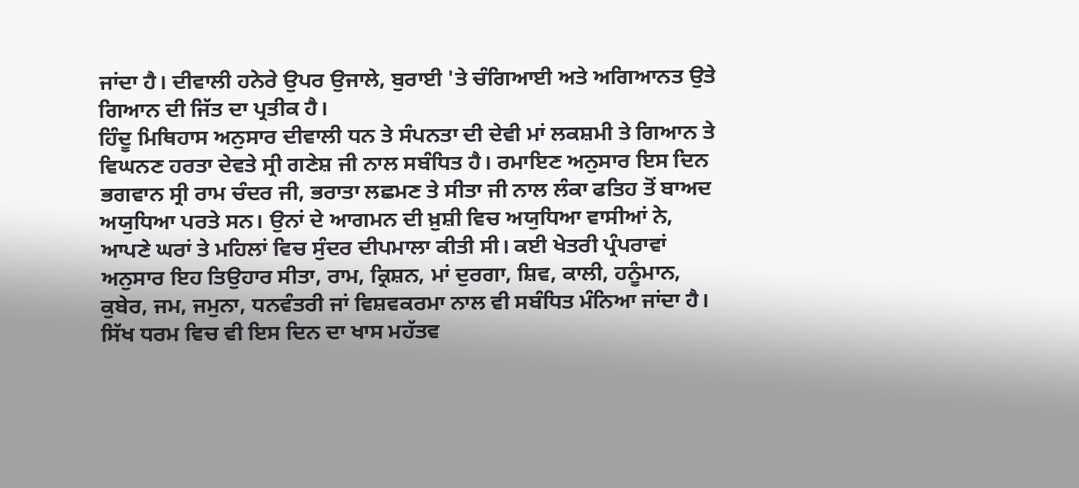ਜਾਂਦਾ ਹੈ। ਦੀਵਾਲੀ ਹਨੇਰੇ ਉਪਰ ਉਜਾਲੇ, ਬੁਰਾਈ 'ਤੇ ਚੰਗਿਆਈ ਅਤੇ ਅਗਿਆਨਤ ਉਤੇ ਗਿਆਨ ਦੀ ਜਿੱਤ ਦਾ ਪ੍ਰਤੀਕ ਹੈ।
ਹਿੰਦੂ ਮਿਥਿਹਾਸ ਅਨੁਸਾਰ ਦੀਵਾਲੀ ਧਨ ਤੇ ਸੰਪਨਤਾ ਦੀ ਦੇਵੀ ਮਾਂ ਲਕਸ਼ਮੀ ਤੇ ਗਿਆਨ ਤੇ ਵਿਘਨਣ ਹਰਤਾ ਦੇਵਤੇ ਸ੍ਰੀ ਗਣੇਸ਼ ਜੀ ਨਾਲ ਸਬੰਧਿਤ ਹੈ। ਰਮਾਇਣ ਅਨੁਸਾਰ ਇਸ ਦਿਨ ਭਗਵਾਨ ਸ੍ਰੀ ਰਾਮ ਚੰਦਰ ਜੀ, ਭਰਾਤਾ ਲਛਮਣ ਤੇ ਸੀਤਾ ਜੀ ਨਾਲ ਲੰਕਾ ਫਤਿਹ ਤੋਂ ਬਾਅਦ ਅਯੁਧਿਆ ਪਰਤੇ ਸਨ। ਉਨਾਂ ਦੇ ਆਗਮਨ ਦੀ ਖ਼ੁਸ਼ੀ ਵਿਚ ਅਯੁਧਿਆ ਵਾਸੀਆਂ ਨੇ, ਆਪਣੇ ਘਰਾਂ ਤੇ ਮਹਿਲਾਂ ਵਿਚ ਸੁੰਦਰ ਦੀਪਮਾਲਾ ਕੀਤੀ ਸੀ। ਕਈ ਖੇਤਰੀ ਪ੍ਰੰਪਰਾਵਾਂ ਅਨੁਸਾਰ ਇਹ ਤਿਉਹਾਰ ਸੀਤਾ, ਰਾਮ, ਕ੍ਰਿਸ਼ਨ, ਮਾਂ ਦੁਰਗਾ, ਸ਼ਿਵ, ਕਾਲੀ, ਹਨੂੰਮਾਨ, ਕੁਬੇਰ, ਜਮ, ਜਮੁਨਾ, ਧਨਵੰਤਰੀ ਜਾਂ ਵਿਸ਼ਵਕਰਮਾ ਨਾਲ ਵੀ ਸਬੰਧਿਤ ਮੰਨਿਆ ਜਾਂਦਾ ਹੈ। ਸਿੱਖ ਧਰਮ ਵਿਚ ਵੀ ਇਸ ਦਿਨ ਦਾ ਖਾਸ ਮਹੱਤਵ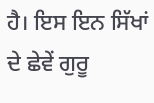ਹੈ। ਇਸ ਇਨ ਸਿੱਖਾਂ ਦੇ ਛੇਵੇਂ ਗੁਰੂ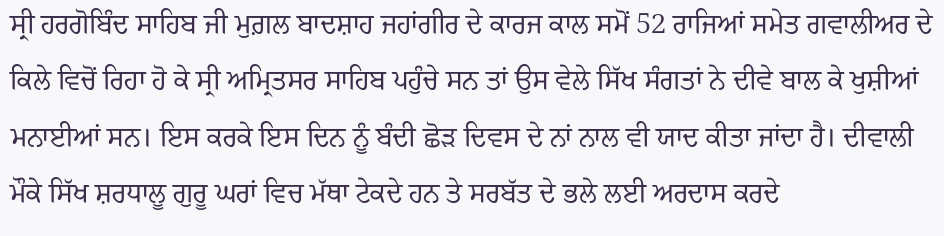ਸ੍ਰੀ ਹਰਗੋਬਿੰਦ ਸਾਹਿਬ ਜੀ ਮੁਗ਼ਲ ਬਾਦਸ਼ਾਹ ਜਹਾਂਗੀਰ ਦੇ ਕਾਰਜ ਕਾਲ ਸਮੋਂ 52 ਰਾਜਿਆਂ ਸਮੇਤ ਗਵਾਲੀਅਰ ਦੇ ਕਿਲੇ ਵਿਚੋਂ ਰਿਹਾ ਹੋ ਕੇ ਸ੍ਰੀ ਅਮ੍ਰਿਤਸਰ ਸਾਹਿਬ ਪਹੁੰਚੇ ਸਨ ਤਾਂ ਉਸ ਵੇਲੇ ਸਿੱਖ ਸੰਗਤਾਂ ਨੇ ਦੀਵੇ ਬਾਲ ਕੇ ਖੁਸ਼ੀਆਂ ਮਨਾਈਆਂ ਸਨ। ਇਸ ਕਰਕੇ ਇਸ ਦਿਨ ਨੂੰ ਬੰਦੀ ਛੋੜ ਦਿਵਸ ਦੇ ਨਾਂ ਨਾਲ ਵੀ ਯਾਦ ਕੀਤਾ ਜਾਂਦਾ ਹੈ। ਦੀਵਾਲੀ ਮੌਕੇ ਸਿੱਖ ਸ਼ਰਧਾਲੂ ਗੁਰੂ ਘਰਾਂ ਵਿਚ ਮੱਥਾ ਟੇਕਦੇ ਹਨ ਤੇ ਸਰਬੱਤ ਦੇ ਭਲੇ ਲਈ ਅਰਦਾਸ ਕਰਦੇ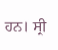ਹਨ। ਸ੍ਰੀ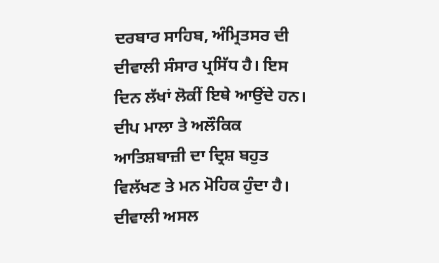ਦਰਬਾਰ ਸਾਹਿਬ, ਅੰਮ੍ਰਿਤਸਰ ਦੀ ਦੀਵਾਲੀ ਸੰਸਾਰ ਪ੍ਰਸਿੱਧ ਹੈ। ਇਸ ਦਿਨ ਲੱਖਾਂ ਲੋਕੀਂ ਇਥੇ ਆਉਂਦੇ ਹਨ। ਦੀਪ ਮਾਲਾ ਤੇ ਅਲੌਕਿਕ ਆਤਿਸ਼ਬਾਜ਼ੀ ਦਾ ਦ੍ਰਿਸ਼ ਬਹੁਤ ਵਿਲੱਖਣ ਤੇ ਮਨ ਮੋਹਿਕ ਹੁੰਦਾ ਹੈ। ਦੀਵਾਲੀ ਅਸਲ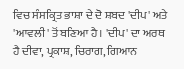ਵਿਚ ਸੰਸਕ੍ਰਿਤ ਭਾਸ਼ਾ ਦੇ ਦੋ ਸ਼ਬਦ 'ਦੀਪ' ਅਤੇ 'ਆਵਲੀ' ਤੋਂ ਬਣਿਆ ਹੈ। 'ਦੀਪ' ਦਾ ਅਰਥ ਹੈ ਦੀਵਾ, ਪ੍ਰਕਾਸ਼, ਚਿਰਾਗ, ਗਿਆਨ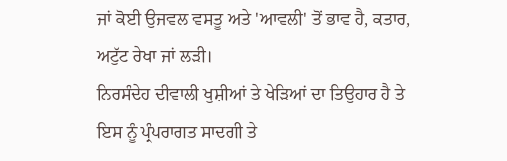ਜਾਂ ਕੋਈ ਉਜਵਲ ਵਸਤੂ ਅਤੇ 'ਆਵਲੀ' ਤੋਂ ਭਾਵ ਹੈ, ਕਤਾਰ, ਅਟੁੱਟ ਰੇਖਾ ਜਾਂ ਲੜੀ।
ਨਿਰਸੰਦੇਹ ਦੀਵਾਲੀ ਖੁਸ਼ੀਆਂ ਤੇ ਖੇੜਿਆਂ ਦਾ ਤਿਉਹਾਰ ਹੈ ਤੇ ਇਸ ਨੂੰ ਪ੍ਰੰਪਰਾਗਤ ਸਾਦਗੀ ਤੇ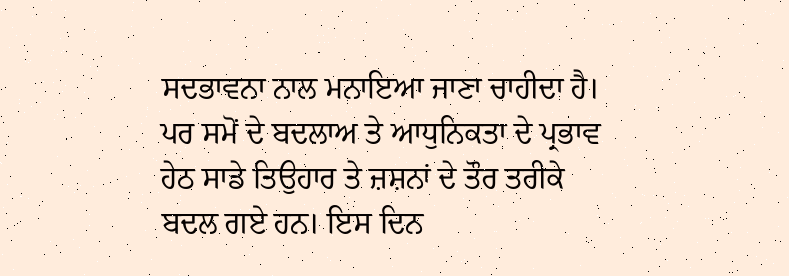ਸਦਭਾਵਨਾ ਨਾਲ ਮਨਾਇਆ ਜਾਣਾ ਚਾਹੀਦਾ ਹੈ। ਪਰ ਸਮੋਂ ਦੇ ਬਦਲਾਅ ਤੇ ਆਧੁਨਿਕਤਾ ਦੇ ਪ੍ਰਭਾਵ ਹੇਠ ਸਾਡੇ ਤਿਉਹਾਰ ਤੇ ਜ਼ਸ਼ਨਾਂ ਦੇ ਤੌਰ ਤਰੀਕੇ ਬਦਲ ਗਏ ਹਨ। ਇਸ ਦਿਨ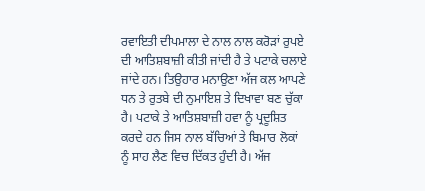ਰਵਾਇਤੀ ਦੀਪਮਾਲਾ ਦੇ ਨਾਲ ਨਾਲ ਕਰੋੜਾਂ ਰੁਪਏ ਦੀ ਆਤਿਸ਼ਬਾਜ਼ੀ ਕੀਤੀ ਜਾਂਦੀ ਹੈ ਤੇ ਪਟਾਕੇ ਚਲਾਏ ਜਾਂਦੇ ਹਨ। ਤਿਉਹਾਰ ਮਨਾਉਣਾ ਅੱਜ ਕਲ ਆਪਣੇ ਧਨ ਤੇ ਰੁਤਬੇ ਦੀ ਨੁਮਾਇਸ਼ ਤੇ ਦਿਖਾਵਾ ਬਣ ਚੁੱਕਾ ਹੈ। ਪਟਾਕੇ ਤੇ ਆਤਿਸ਼ਬਾਜ਼ੀ ਹਵਾ ਨੂੰ ਪ੍ਰਦੂਸ਼ਿਤ ਕਰਦੇ ਹਨ ਜਿਸ ਨਾਲ ਬੱਚਿਆਂ ਤੇ ਬਿਮਾਰ ਲੋਕਾਂ ਨੂੰ ਸਾਹ ਲੈਣ ਵਿਚ ਦਿੱਕਤ ਹੁੰਦੀ ਹੈ। ਅੱਜ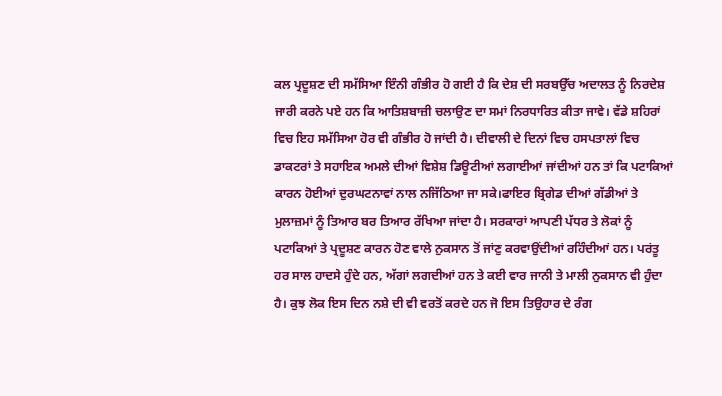ਕਲ ਪ੍ਰਦੂਸ਼ਣ ਦੀ ਸਮੱਸਿਆ ਇੰਨੀ ਗੰਭੀਰ ਹੋ ਗਈ ਹੈ ਕਿ ਦੇਸ਼ ਦੀ ਸਰਬਉੱਚ ਅਦਾਲਤ ਨੂੰ ਨਿਰਦੇਸ਼ ਜਾਰੀ ਕਰਨੇ ਪਏ ਹਨ ਕਿ ਆਤਿਸ਼ਬਾਜ਼ੀ ਚਲਾਉਣ ਦਾ ਸਮਾਂ ਨਿਰਧਾਰਿਤ ਕੀਤਾ ਜਾਵੇ। ਵੱਡੇ ਸ਼ਹਿਰਾਂ ਵਿਚ ਇਹ ਸਮੱਸਿਆ ਹੋਰ ਵੀ ਗੰਭੀਰ ਹੋ ਜਾਂਦੀ ਹੈ। ਦੀਵਾਲੀ ਦੇ ਦਿਨਾਂ ਵਿਚ ਹਸਪਤਾਲਾਂ ਵਿਚ ਡਾਕਟਰਾਂ ਤੇ ਸਹਾਇਕ ਅਮਲੇ ਦੀਆਂ ਵਿਸ਼ੇਸ਼ ਡਿਊਟੀਆਂ ਲਗਾਈਆਂ ਜਾਂਦੀਆਂ ਹਨ ਤਾਂ ਕਿ ਪਟਾਕਿਆਂ ਕਾਰਨ ਹੋਈਆਂ ਦੁਰਘਟਨਾਵਾਂ ਨਾਲ ਨਜਿੱਠਿਆ ਜਾ ਸਕੇ।ਫਾਇਰ ਬ੍ਰਿਗੇਡ ਦੀਆਂ ਗੱਡੀਆਂ ਤੇ ਮੁਲਾਜ਼ਮਾਂ ਨੂੰ ਤਿਆਰ ਬਰ ਤਿਆਰ ਰੱਖਿਆ ਜਾਂਦਾ ਹੈ। ਸਰਕਾਰਾਂ ਆਪਣੀ ਪੱਧਰ ਤੇ ਲੋਕਾਂ ਨੂੰ ਪਟਾਕਿਆਂ ਤੇ ਪ੍ਰਦੂਸ਼ਣ ਕਾਰਨ ਹੋਣ ਵਾਲੇ ਨੁਕਸਾਨ ਤੋਂ ਜਾਂਣੁ ਕਰਵਾਉਂਦੀਆਂ ਰਹਿੰਦੀਆਂ ਹਨ। ਪਰਂਤੂ ਹਰ ਸਾਲ ਹਾਦਸੇ ਹੁੰਦੇ ਹਨ, ਅੱਗਾਂ ਲਗਦੀਆਂ ਹਨ ਤੇ ਕਈ ਵਾਰ ਜਾਨੀ ਤੇ ਮਾਲੀ ਨੁਕਸਾਨ ਵੀ ਹੁੰਦਾ ਹੈ। ਕੁਝ ਲੋਕ ਇਸ ਦਿਨ ਨਸ਼ੇ ਦੀ ਵੀ ਵਰਤੋਂ ਕਰਦੇ ਹਨ ਜੋ ਇਸ ਤਿਉਹਾਰ ਦੇ ਰੰਗ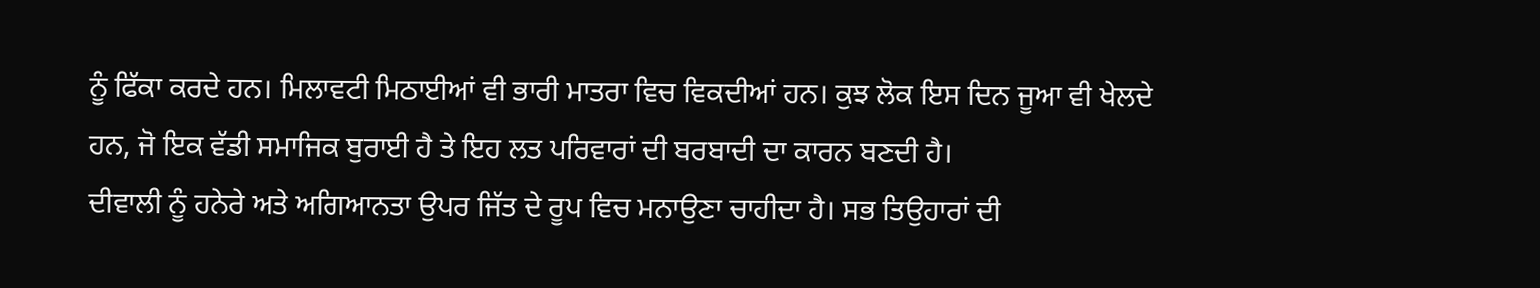ਨੂੰ ਫਿੱਕਾ ਕਰਦੇ ਹਨ। ਮਿਲਾਵਟੀ ਮਿਠਾਈਆਂ ਵੀ ਭਾਰੀ ਮਾਤਰਾ ਵਿਚ ਵਿਕਦੀਆਂ ਹਨ। ਕੁਝ ਲੋਕ ਇਸ ਦਿਨ ਜੂਆ ਵੀ ਖੇਲਦੇ ਹਨ, ਜੋ ਇਕ ਵੱਡੀ ਸਮਾਜਿਕ ਬੁਰਾਈ ਹੈ ਤੇ ਇਹ ਲਤ ਪਰਿਵਾਰਾਂ ਦੀ ਬਰਬਾਦੀ ਦਾ ਕਾਰਨ ਬਣਦੀ ਹੈ।
ਦੀਵਾਲੀ ਨੂੰ ਹਨੇਰੇ ਅਤੇ ਅਗਿਆਨਤਾ ਉਪਰ ਜਿੱਤ ਦੇ ਰੂਪ ਵਿਚ ਮਨਾਉਣਾ ਚਾਹੀਦਾ ਹੈ। ਸਭ ਤਿਉਹਾਰਾਂ ਦੀ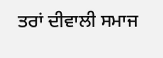ਤਰਾਂ ਦੀਵਾਲੀ ਸਮਾਜ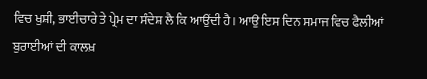ਵਿਚ ਖੁਸ਼ੀ, ਭਾਈਚਾਰੇ ਤੇ ਪ੍ਰੇਮ ਦਾ ਸੰਦੇਸ਼ ਲੈ ਕਿ ਆਉਂਦੀ ਹੈ। ਆਉ ਇਸ ਦਿਨ ਸਮਾਜ ਵਿਚ ਫੈਲੀਆਂ ਬੁਰਾਈਆਂ ਦੀ ਕਾਲਖ਼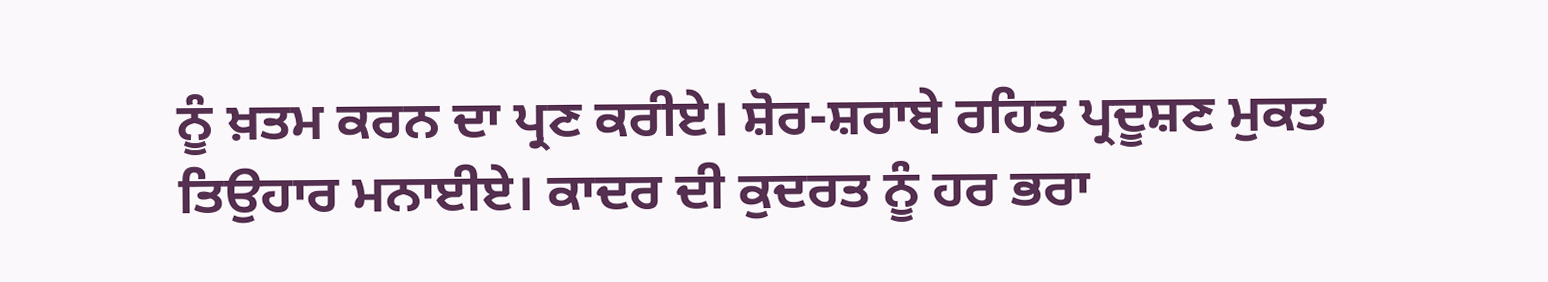ਨੂੰ ਖ਼ਤਮ ਕਰਨ ਦਾ ਪ੍ਰਣ ਕਰੀਏ। ਸ਼ੋਰ-ਸ਼ਰਾਬੇ ਰਹਿਤ ਪ੍ਰਦੂਸ਼ਣ ਮੁਕਤ ਤਿਉਹਾਰ ਮਨਾਈਏ। ਕਾਦਰ ਦੀ ਕੁਦਰਤ ਨੂੰ ਹਰ ਭਰਾ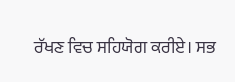ਰੱਖਣ ਵਿਚ ਸਹਿਯੋਗ ਕਰੀਏ। ਸਭ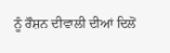ਨੂੰ ਰੌਸ਼ਨ ਦੀਵਾਲੀ ਦੀਆਂ ਦਿਲੋਂ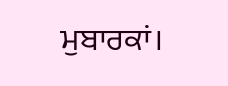ਮੁਬਾਰਕਾਂ।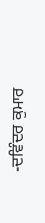-ਦਵਿੰਦਰ ਕੁਮਾਰ